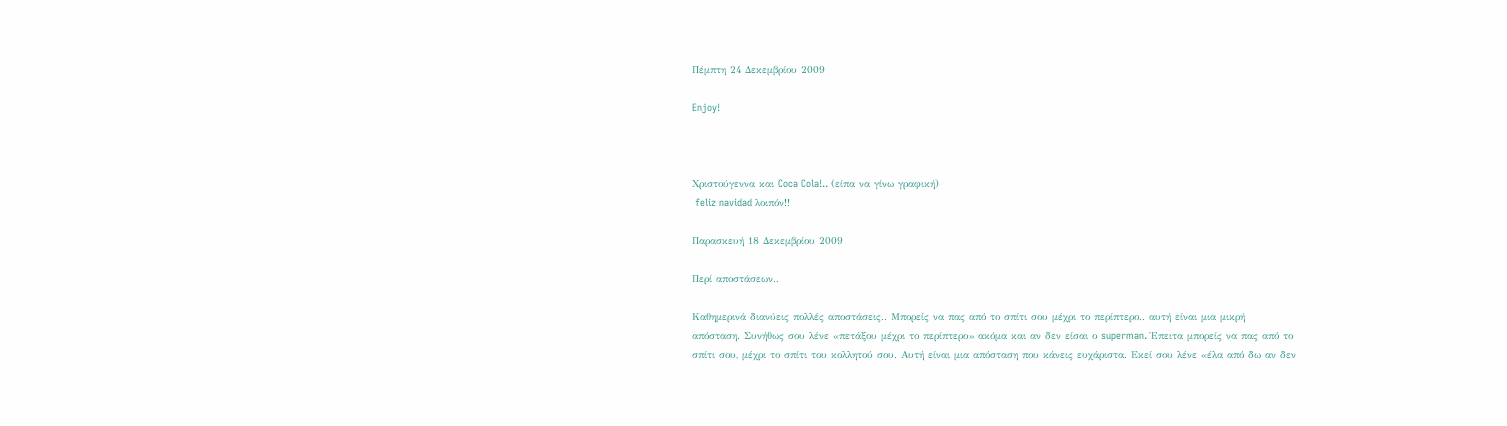Πέμπτη 24 Δεκεμβρίου 2009

Enjoy!



Χριστούγεννα και Coca Cola!.. (είπα να γίνω γραφική)
 feliz navidad λοιπόν!!

Παρασκευή 18 Δεκεμβρίου 2009

Περί αποστάσεων..

Καθημερινά διανύεις πολλές αποστάσεις.. Mπορείς να πας από το σπίτι σου μέχρι το περίπτερο.. αυτή είναι μια μικρή απόσταση. Συνήθως σου λένε «πετάξου μέχρι το περίπτερο» ακόμα και αν δεν είσαι ο superman. Έπειτα μπορείς να πας από το σπίτι σου, μέχρι το σπίτι του κολλητού σου. Αυτή είναι μια απόσταση που κάνεις ευχάριστα. Εκεί σου λένε «έλα από δω αν δεν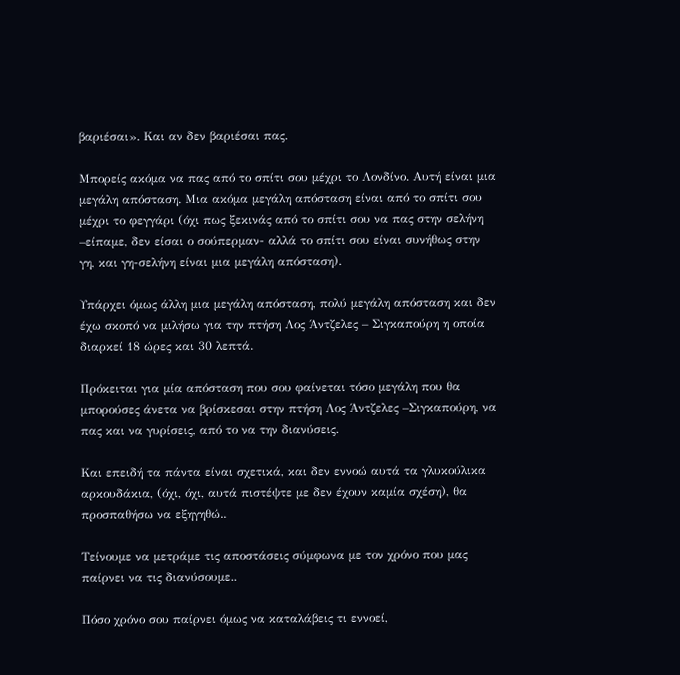βαριέσαι». Και αν δεν βαριέσαι πας.

Μπορείς ακόμα να πας από το σπίτι σου μέχρι το Λονδίνο. Αυτή είναι μια μεγάλη απόσταση. Μια ακόμα μεγάλη απόσταση είναι από το σπίτι σου μέχρι το φεγγάρι (όχι πως ξεκινάς από το σπίτι σου να πας στην σελήνη –είπαμε, δεν είσαι ο σούπερμαν- αλλά το σπίτι σου είναι συνήθως στην γη, και γη-σελήνη είναι μια μεγάλη απόσταση).

Υπάρχει όμως άλλη μια μεγάλη απόσταση, πολύ μεγάλη απόσταση και δεν έχω σκοπό να μιλήσω για την πτήση Λος Άντζελες – Σιγκαπούρη η οποία διαρκεί 18 ώρες και 30 λεπτά.

Πρόκειται για μία απόσταση που σου φαίνεται τόσο μεγάλη που θα μπορούσες άνετα να βρίσκεσαι στην πτήση Λος Άντζελες –Σιγκαπούρη, να πας και να γυρίσεις, από το να την διανύσεις.

Και επειδή τα πάντα είναι σχετικά, και δεν εννοώ αυτά τα γλυκούλικα αρκουδάκια, (όχι, όχι, αυτά πιστέψτε με δεν έχουν καμία σχέση), θα προσπαθήσω να εξηγηθώ..

Τείνουμε να μετράμε τις αποστάσεις σύμφωνα με τον χρόνο που μας παίρνει να τις διανύσουμε..

Πόσο χρόνο σου παίρνει όμως να καταλάβεις τι εννοεί,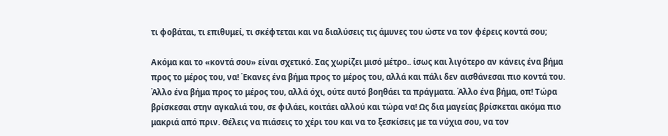τι φοβάται, τι επιθυμεί, τι σκέφτεται και να διαλύσεις τις άμυνες του ώστε να τον φέρεις κοντά σου;

Ακόμα και το «κοντά σου» είναι σχετικό. Σας χωρίζει μισό μέτρο.. ίσως και λιγότερο αν κάνεις ένα βήμα προς το μέρος του, να! Έκανες ένα βήμα προς το μέρος του, αλλά και πάλι δεν αισθάνεσαι πιο κοντά του. Άλλο ένα βήμα προς το μέρος του, αλλά όχι, ούτε αυτό βοηθάει τα πράγματα. Άλλο ένα βήμα, οπ! Τώρα βρίσκεσαι στην αγκαλιά του, σε φιλάει, κοιτάει αλλού και τώρα να! Ως δια μαγείας βρίσκεται ακόμα πιο μακριά από πριν. Θέλεις να πιάσεις το χέρι του και να το ξεσκίσεις με τα νύχια σου, να τον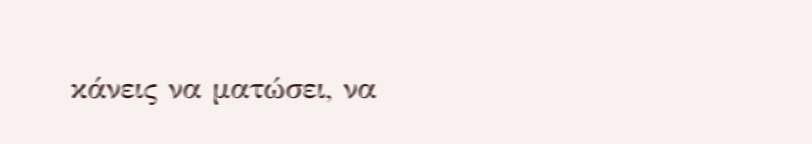κάνεις να ματώσει, να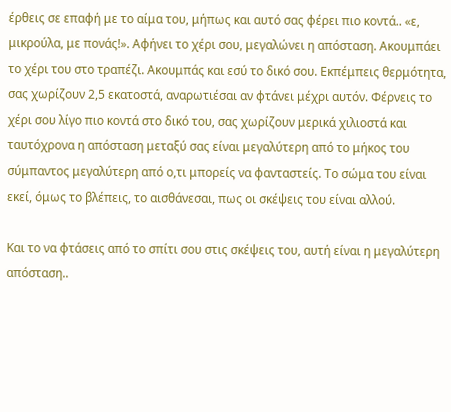έρθεις σε επαφή με το αίμα του, μήπως και αυτό σας φέρει πιο κοντά.. «ε, μικρούλα, με πονάς!». Αφήνει το χέρι σου, μεγαλώνει η απόσταση. Ακουμπάει το χέρι του στο τραπέζι. Ακουμπάς και εσύ το δικό σου. Εκπέμπεις θερμότητα, σας χωρίζουν 2,5 εκατοστά, αναρωτιέσαι αν φτάνει μέχρι αυτόν. Φέρνεις το χέρι σου λίγο πιο κοντά στο δικό του, σας χωρίζουν μερικά χιλιοστά και ταυτόχρονα η απόσταση μεταξύ σας είναι μεγαλύτερη από το μήκος του σύμπαντος μεγαλύτερη από ο,τι μπορείς να φανταστείς. Το σώμα του είναι εκεί, όμως το βλέπεις, το αισθάνεσαι, πως οι σκέψεις του είναι αλλού.

Και το να φτάσεις από το σπίτι σου στις σκέψεις του, αυτή είναι η μεγαλύτερη απόσταση..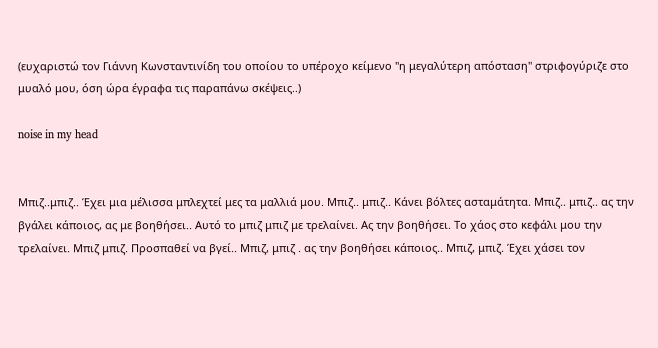(ευχαριστώ τον Γιάννη Κωνσταντινίδη του οποίου το υπέροχο κείμενο "η μεγαλύτερη απόσταση" στριφογύριζε στο μυαλό μου, όση ώρα έγραφα τις παραπάνω σκέψεις..)

noise in my head


Μπιζ..μπιζ.. Έχει μια μέλισσα μπλεχτεί μες τα μαλλιά μου. Μπιζ.. μπιζ.. Κάνει βόλτες ασταμάτητα. Μπιζ.. μπιζ.. ας την βγάλει κάποιος, ας με βοηθήσει.. Αυτό το μπιζ μπιζ με τρελαίνει. Ας την βοηθήσει. Το χάος στο κεφάλι μου την τρελαίνει. Μπιζ μπιζ. Προσπαθεί να βγεί.. Μπιζ, μπιζ . ας την βοηθήσει κάποιος.. Μπιζ, μπιζ. Έχει χάσει τον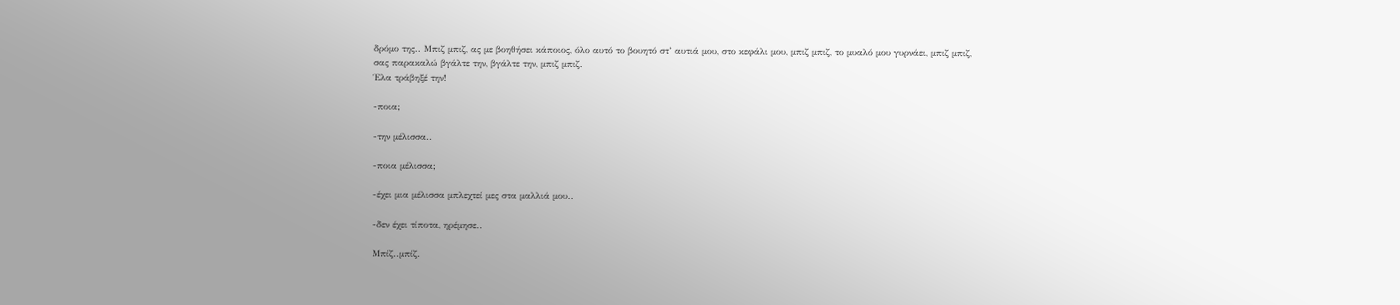δρόμο της.. Μπιζ μπιζ, ας με βοηθήσει κάποιος, όλο αυτό το βουητό στ’ αυτιά μου, στο κεφάλι μου, μπιζ μπιζ, το μυαλό μου γυρνάει, μπιζ μπιζ, σας παρακαλώ βγάλτε την, βγάλτε την, μπιζ μπιζ.
Έλα τράβηξέ την!

-ποια;

-την μέλισσα..

-ποια μέλισσα;

-έχει μια μέλισσα μπλεχτεί μες στα μαλλιά μου..

-δεν έχει τίποτα, ηρέμησε..

Μπίζ..μπίζ.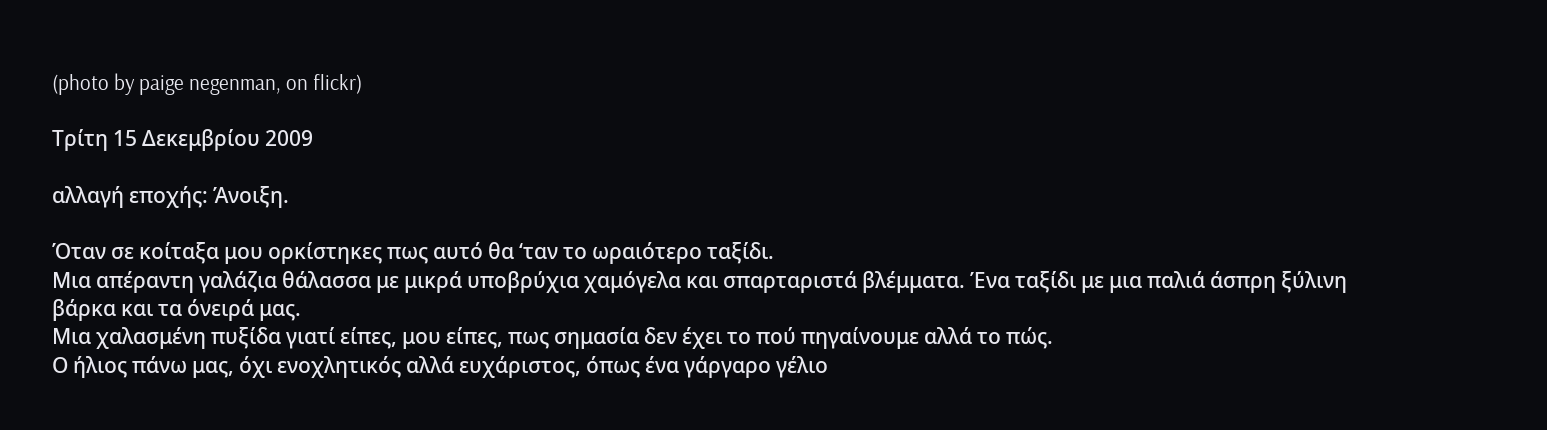(photo by paige negenman, on flickr)

Τρίτη 15 Δεκεμβρίου 2009

αλλαγή εποχής: Άνοιξη.

Όταν σε κοίταξα μου ορκίστηκες πως αυτό θα ‘ταν το ωραιότερο ταξίδι.
Μια απέραντη γαλάζια θάλασσα με μικρά υποβρύχια χαμόγελα και σπαρταριστά βλέμματα. Ένα ταξίδι με μια παλιά άσπρη ξύλινη βάρκα και τα όνειρά μας.
Μια χαλασμένη πυξίδα γιατί είπες, μου είπες, πως σημασία δεν έχει το πού πηγαίνουμε αλλά το πώς.
Ο ήλιος πάνω μας, όχι ενοχλητικός αλλά ευχάριστος, όπως ένα γάργαρο γέλιο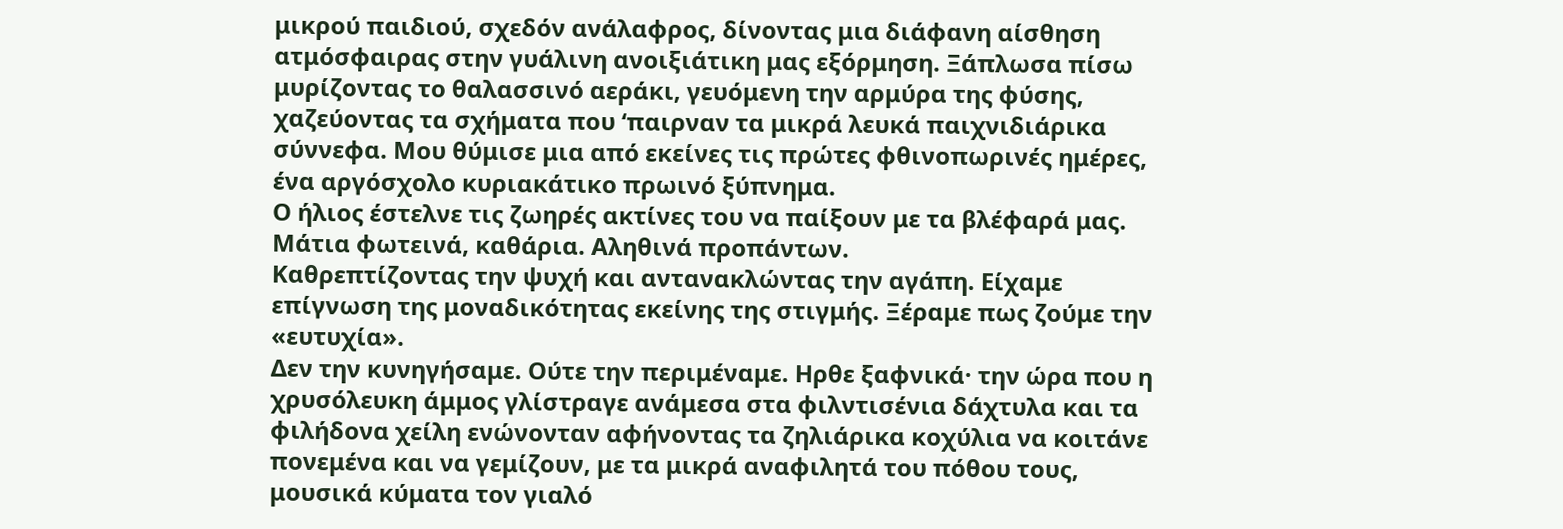μικρού παιδιού, σχεδόν ανάλαφρος, δίνοντας μια διάφανη αίσθηση ατμόσφαιρας στην γυάλινη ανοιξιάτικη μας εξόρμηση. Ξάπλωσα πίσω μυρίζοντας το θαλασσινό αεράκι, γευόμενη την αρμύρα της φύσης, χαζεύοντας τα σχήματα που ‘παιρναν τα μικρά λευκά παιχνιδιάρικα σύννεφα. Μου θύμισε μια από εκείνες τις πρώτες φθινοπωρινές ημέρες, ένα αργόσχολο κυριακάτικο πρωινό ξύπνημα.
Ο ήλιος έστελνε τις ζωηρές ακτίνες του να παίξουν με τα βλέφαρά μας.
Μάτια φωτεινά, καθάρια. Αληθινά προπάντων.
Καθρεπτίζοντας την ψυχή και αντανακλώντας την αγάπη. Είχαμε επίγνωση της μοναδικότητας εκείνης της στιγμής. Ξέραμε πως ζούμε την «ευτυχία».
Δεν την κυνηγήσαμε. Ούτε την περιμέναμε. Ηρθε ξαφνικά· την ώρα που η χρυσόλευκη άμμος γλίστραγε ανάμεσα στα φιλντισένια δάχτυλα και τα φιλήδονα χείλη ενώνονταν αφήνοντας τα ζηλιάρικα κοχύλια να κοιτάνε πονεμένα και να γεμίζουν, με τα μικρά αναφιλητά του πόθου τους, μουσικά κύματα τον γιαλό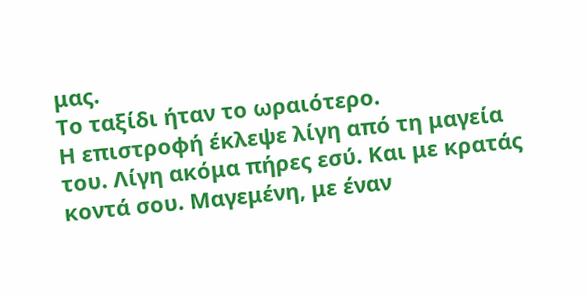μας.
Το ταξίδι ήταν το ωραιότερο.
Η επιστροφή έκλεψε λίγη από τη μαγεία του. Λίγη ακόμα πήρες εσύ. Και με κρατάς κοντά σου. Μαγεμένη, με έναν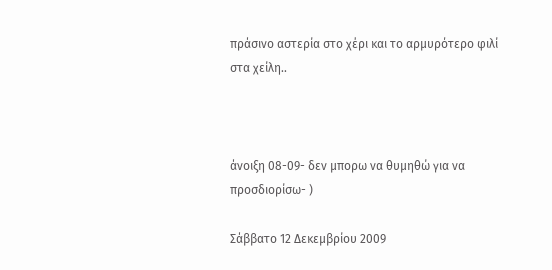πράσινο αστερία στο χέρι και το αρμυρότερο φιλί στα χείλη..



άνοιξη 08-09- δεν μπορω να θυμηθώ για να προσδιορίσω- )

Σάββατο 12 Δεκεμβρίου 2009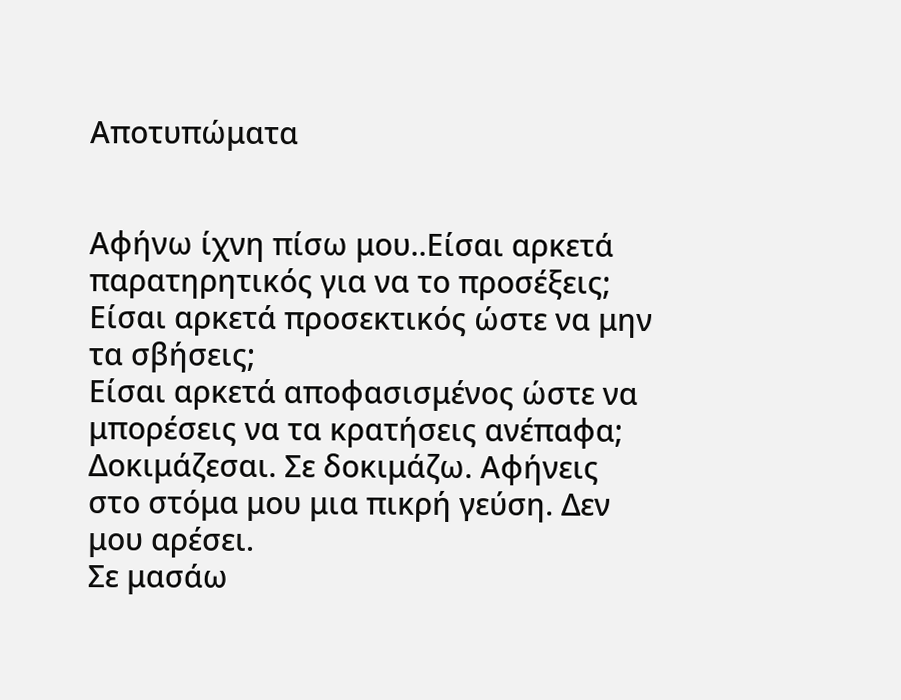Αποτυπώματα


Αφήνω ίχνη πίσω μου..Είσαι αρκετά παρατηρητικός για να το προσέξεις;
Είσαι αρκετά προσεκτικός ώστε να μην τα σβήσεις;
Είσαι αρκετά αποφασισμένος ώστε να μπορέσεις να τα κρατήσεις ανέπαφα;
Δοκιμάζεσαι. Σε δοκιμάζω. Αφήνεις στο στόμα μου μια πικρή γεύση. Δεν μου αρέσει.
Σε μασάω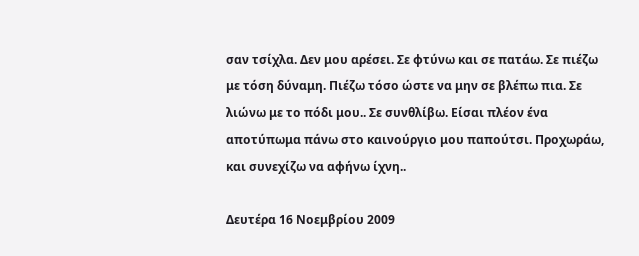σαν τσίχλα. Δεν μου αρέσει. Σε φτύνω και σε πατάω. Σε πιέζω με τόση δύναμη. Πιέζω τόσο ώστε να μην σε βλέπω πια. Σε λιώνω με το πόδι μου.. Σε συνθλίβω. Είσαι πλέον ένα αποτύπωμα πάνω στο καινούργιο μου παπούτσι. Προχωράω, και συνεχίζω να αφήνω ίχνη..

Δευτέρα 16 Νοεμβρίου 2009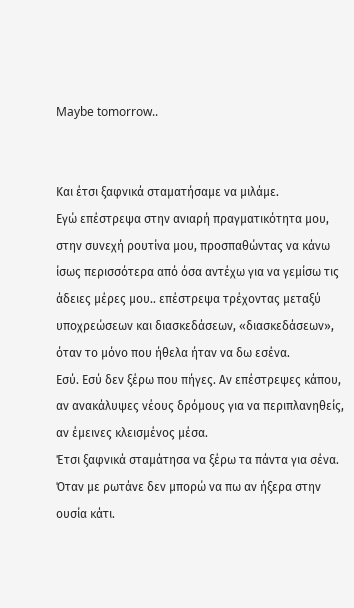Maybe tomorrow..


Και έτσι ξαφνικά σταματήσαμε να μιλάμε.
Εγώ επέστρεψα στην ανιαρή πραγματικότητα μου, στην συνεχή ρουτίνα μου, προσπαθώντας να κάνω ίσως περισσότερα από όσα αντέχω για να γεμίσω τις άδειες μέρες μου.. επέστρεψα τρέχοντας μεταξύ υποχρεώσεων και διασκεδάσεων, «διασκεδάσεων», όταν το μόνο που ήθελα ήταν να δω εσένα.
Εσύ. Εσύ δεν ξέρω που πήγες. Αν επέστρεψες κάπου, αν ανακάλυψες νέους δρόμους για να περιπλανηθείς, αν έμεινες κλεισμένος μέσα.
Έτσι ξαφνικά σταμάτησα να ξέρω τα πάντα για σένα.
Όταν με ρωτάνε δεν μπορώ να πω αν ήξερα στην ουσία κάτι.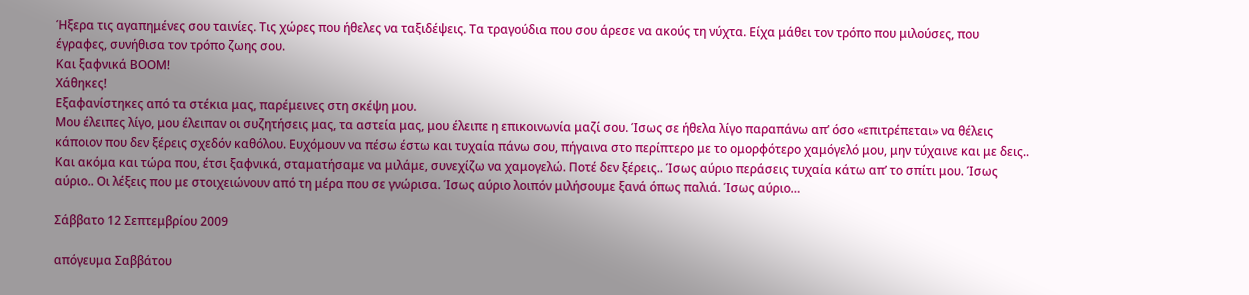Ήξερα τις αγαπημένες σου ταινίες. Τις χώρες που ήθελες να ταξιδέψεις. Τα τραγούδια που σου άρεσε να ακούς τη νύχτα. Είχα μάθει τον τρόπο που μιλούσες, που έγραφες, συνήθισα τον τρόπο ζωης σου.
Και ξαφνικά ΒΟΟΜ!
Χάθηκες!
Εξαφανίστηκες από τα στέκια μας, παρέμεινες στη σκέψη μου.
Μου έλειπες λίγο, μου έλειπαν οι συζητήσεις μας, τα αστεία μας, μου έλειπε η επικοινωνία μαζί σου. Ίσως σε ήθελα λίγο παραπάνω απ’ όσο «επιτρέπεται» να θέλεις κάποιον που δεν ξέρεις σχεδόν καθόλου. Ευχόμουν να πέσω έστω και τυχαία πάνω σου, πήγαινα στο περίπτερο με το ομορφότερο χαμόγελό μου, μην τύχαινε και με δεις.. Και ακόμα και τώρα που, έτσι ξαφνικά, σταματήσαμε να μιλάμε, συνεχίζω να χαμογελώ. Ποτέ δεν ξέρεις.. Ίσως αύριο περάσεις τυχαία κάτω απ’ το σπίτι μου. Ίσως αύριο.. Οι λέξεις που με στοιχειώνουν από τη μέρα που σε γνώρισα. Ίσως αύριο λοιπόν μιλήσουμε ξανά όπως παλιά. Ίσως αύριο…

Σάββατο 12 Σεπτεμβρίου 2009

απόγευμα Σαββάτου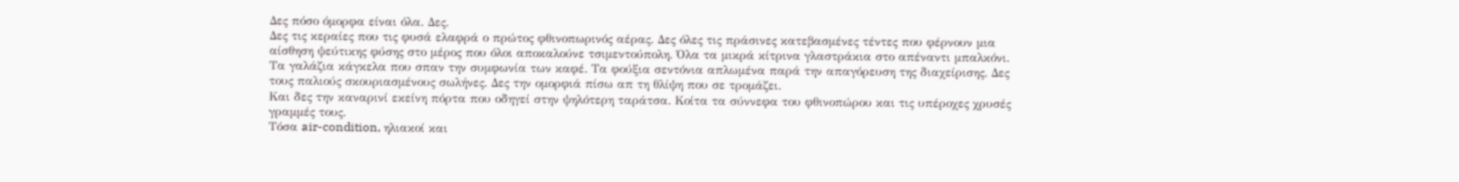Δες πόσο όμορφα είναι όλα. Δες.
Δες τις κεραίες που τις φυσά ελαφρά ο πρώτος φθινοπωρινός αέρας. Δες όλες τις πράσινες κατεβασμένες τέντες που φέρνουν μια αίσθηση ψεύτικης φύσης στο μέρος που όλοι αποκαλούνε τσιμεντούπολη. Όλα τα μικρά κίτρινα γλαστράκια στο απέναντι μπαλκόνι. Τα γαλάζια κάγκελα που σπαν την συμφωνία των καφέ. Τα φούξια σεντόνια απλωμένα παρά την απαγόρευση της διαχείρισης. Δες τους παλιούς σκουριασμένους σωλήνες. Δες την ομορφιά πίσω απ τη θλίψη που σε τρομάζει.
Και δες την καναρινί εκείνη πόρτα που οδηγεί στην ψηλότερη ταράτσα. Κοίτα τα σύννεφα του φθινοπώρου και τις υπέροχες χρυσές γραμμές τους.
Τόσα air-condition, ηλιακοί και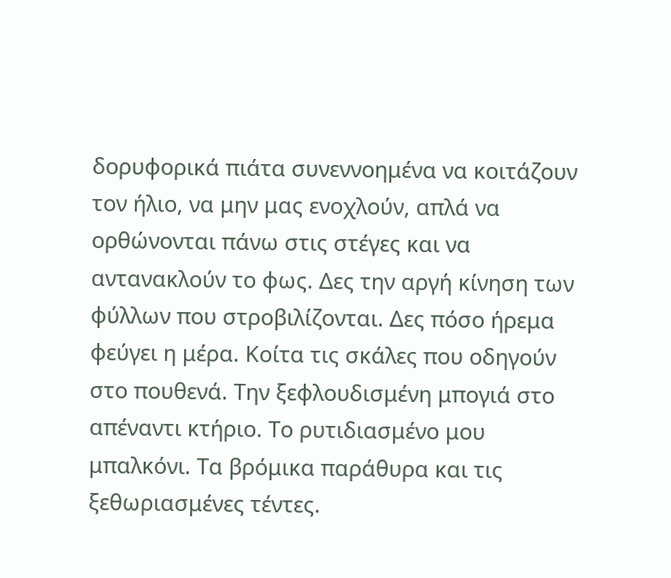δορυφορικά πιάτα συνεννοημένα να κοιτάζουν τον ήλιο, να μην μας ενοχλούν, απλά να ορθώνονται πάνω στις στέγες και να αντανακλούν το φως. Δες την αργή κίνηση των φύλλων που στροβιλίζονται. Δες πόσο ήρεμα φεύγει η μέρα. Κοίτα τις σκάλες που οδηγούν στο πουθενά. Την ξεφλουδισμένη μπογιά στο απέναντι κτήριο. Το ρυτιδιασμένο μου μπαλκόνι. Τα βρόμικα παράθυρα και τις ξεθωριασμένες τέντες.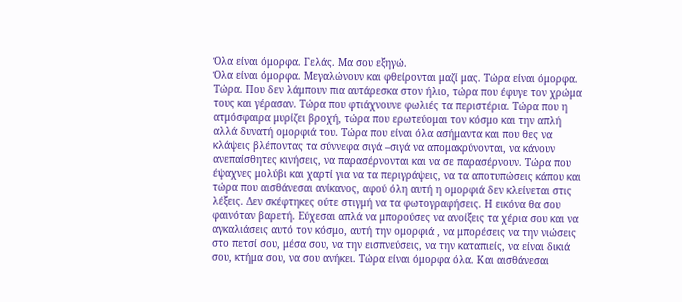Όλα είναι όμορφα. Γελάς. Μα σου εξηγώ.
Όλα είναι όμορφα. Μεγαλώνουν και φθείρονται μαζί μας. Τώρα είναι όμορφα. Τώρα. Που δεν λάμπουν πια αυτάρεσκα στον ήλιο, τώρα που έφυγε τον χρώμα τους και γέρασαν. Τώρα που φτιάχνουνε φωλιές τα περιστέρια. Τώρα που η ατμόσφαιρα μυρίζει βροχή, τώρα που ερωτεύομαι τον κόσμο και την απλή αλλά δυνατή ομορφιά του. Τώρα που είναι όλα ασήμαντα και που θες να κλάψεις βλέποντας τα σύννεφα σιγά –σιγά να απομακρύνονται, να κάνουν ανεπαίσθητες κινήσεις, να παρασέρνονται και να σε παρασέρνουν. Τώρα που έψαχνες μολύβι και χαρτί για να τα περιγράψεις, να τα αποτυπώσεις κάπου και τώρα που αισθάνεσαι ανίκανος, αφού όλη αυτή η ομορφιά δεν κλείνεται στις λέξεις. Δεν σκέφτηκες ούτε στιγμή να τα φωτογραφήσεις. Η εικόνα θα σου φαινόταν βαρετή. Εύχεσαι απλά να μπορούσες να ανοίξεις τα χέρια σου και να αγκαλιάσεις αυτό τον κόσμο, αυτή την ομορφιά , να μπορέσεις να την νιώσεις στο πετσί σου, μέσα σου, να την εισπνεύσεις, να την καταπιείς, να είναι δικιά σου, κτήμα σου, να σου ανήκει. Τώρα είναι όμορφα όλα. Και αισθάνεσαι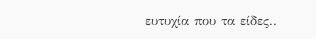ευτυχία που τα είδες..